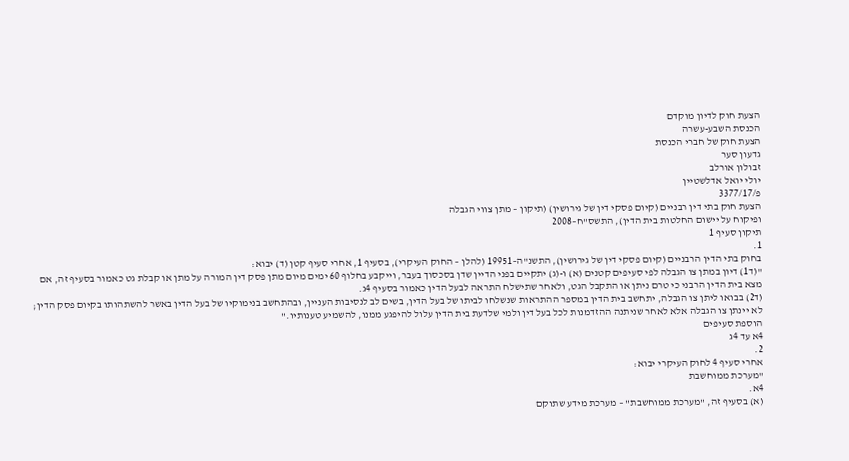הצעת חוק לדיון מוקדם
הכנסת השבע-עשרה
הצעת חוק של חברי הכנסת
גדעון סער
זבולון אורלב
יולי יואל אדלשטיין
פ/3377/17
הצעת חוק בתי דין רבניים (קיום פסקי דין של גירושין) (תיקון – מתן צווי הגבלה
ופיקוח על יישום החלטות בית הדין), התשס"ח–2008
תיקון סעיף 1
1.
בחוק בתי הדין הרבניים (קיום פסקי דין של גירושין), התשנ"ה–19951 (להלן – החוק העיקרי), בסעיף 1, אחרי סעיף קטן (ד) יבוא:
"(ד1) דיון במתן צו הגבלה לפי סעיפים קטנים (א) ו-(ג) יתקיים בפני הדיין שדן בסכסוך בעבר, וייקבע בחלוף 60 ימים מיום מתן פסק דין המורה על מתן או קבלת גט כאמור בסעיף זה, אם מצא בית הדין הרבני כי טרם ניתן או התקבל הגט, ולאחר שתישלח התראה לבעל הדין כאמור בסעיף 4ג.
(ד2) בבואו ליתן צו הגבלה, יתחשב בית הדין במספר ההתראות שנשלחו לביתו של בעל הדין, בשים לב לנסיבות העניין, ובהתחשב בנימוקיו של בעל הדין באשר להשתהותו בקיום פסק הדין; לא יינתן צו הגבלה אלא לאחר שניתנה ההזדמנות לכל בעל דין ולמי שלדעת בית הדין עלול להיפגע ממנו, להשמיע טענותיו."
הוספת סעיפים
4א עד 4ג
2.
אחרי סעיף 4 לחוק העיקרי יבוא:
"מערכת ממוחשבת
4א.
(א) בסעיף זה, "מערכת ממוחשבת" – מערכת מידע שתוקם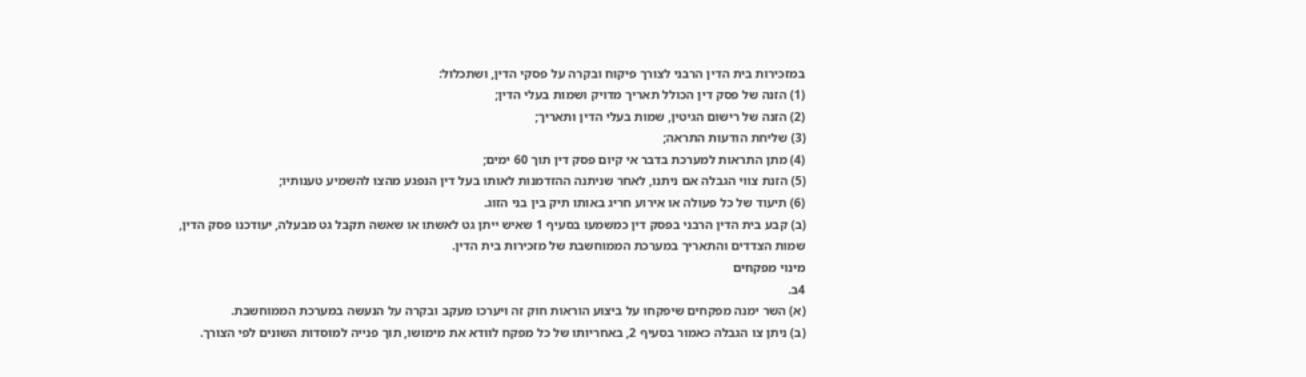במזכירות בית הדין הרבני לצורך פיקוח ובקרה על פסקי הדין, ושתכלול:
(1) הזנה של פסק דין הכולל תאריך מדויק ושמות בעלי הדין;
(2) הזנה של רישום הגיטין, שמות בעלי הדין ותאריך;
(3) שליחת הודעות התראה;
(4) מתן התראות למערכת בדבר אי קיום פסק דין תוך 60 ימים;
(5) הזנת צווי הגבלה אם ניתנו, לאחר שניתנה ההזדמנות לאותו בעל דין הנפגע מהצו להשמיע טענותיו;
(6) תיעוד של כל פעולה או אירוע חריג באותו תיק בין בני הזוג.
(ב) קבע בית הדין הרבני בפסק דין כמשמעו בסעיף 1 שאיש ייתן גט לאשתו או שאשה תקבל גט מבעלה, יעודכנו פסק הדין, שמות הצדדים והתאריך במערכת הממוחשבת של מזכירות בית הדין.
מינוי מפקחים
4ב.
(א) השר ימנה מפקחים שיפקחו על ביצוע הוראות חוק זה ויערכו מעקב ובקרה על הנעשה במערכת הממוחשבת.
(ב) ניתן צו הגבלה כאמור בסעיף 2, באחריותו של כל מפקח לוודא את מימושו, תוך פנייה למוסדות השונים לפי הצורך.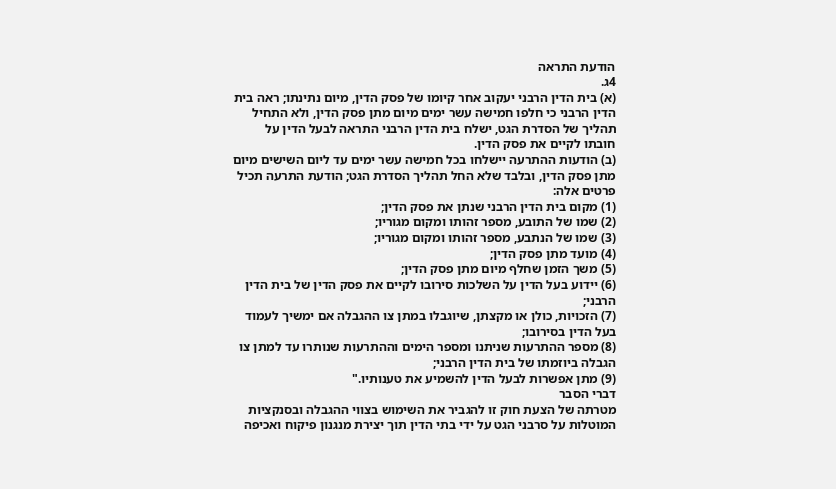הודעת התראה
4ג.
(א) בית הדין הרבני יעקוב אחר קיומו של פסק הדין, מיום נתינתו; ראה בית הדין הרבני כי חלפו חמישה עשר ימים מיום מתן פסק הדין, ולא התחיל תהליך של הסדרת הגט, ישלח בית הדין הרבני התראה לבעל הדין על חובתו לקיים את פסק הדין.
(ב) הודעות ההתרעה יישלחו בכל חמישה עשר ימים עד ליום השישים מיום מתן פסק הדין, ובלבד שלא החל תהליך הסדרת הגט; הודעת התרעה תכיל פרטים אלה:
(1) מקום בית הדין הרבני שנתן את פסק הדין;
(2) שמו של התובע, מספר זהותו ומקום מגוריו;
(3) שמו של הנתבע, מספר זהותו ומקום מגוריו;
(4) מועד מתן פסק הדין;
(5) משך הזמן שחלף מיום מתן פסק הדין;
(6) יידוע בעל הדין על השלכות סירובו לקיים את פסק הדין של בית הדין הרבני;
(7) הזכויות, כולן או מקצתן, שיוגבלו במתן צו ההגבלה אם ימשיך לעמוד בעל הדין בסירובו;
(8) מספר ההתרעות שניתנו ומספר הימים וההתרעות שנותרו עד למתן צו הגבלה ביוזמתו של בית הדין הרבני;
(9) מתן אפשרות לבעל הדין להשמיע את טענותיו."
דברי הסבר
מטרתה של הצעת חוק זו להגביר את השימוש בצווי ההגבלה ובסנקציות המוטלות על סרבני הגט על ידי בתי הדין תוך יצירת מנגנון פיקוח ואכיפה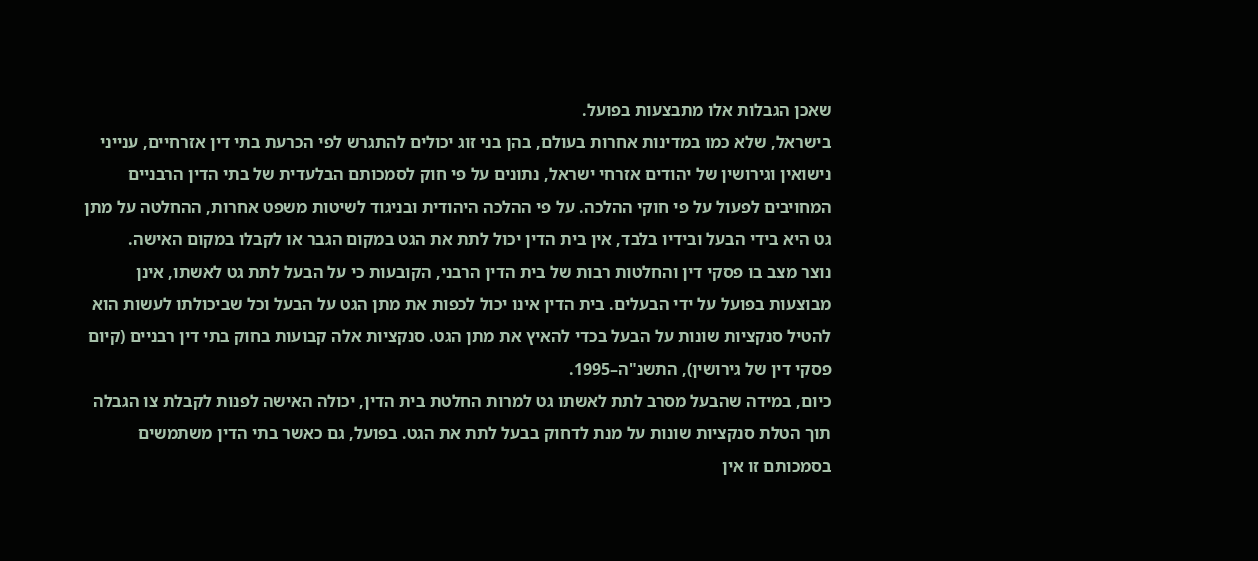שאכן הגבלות אלו מתבצעות בפועל.
בישראל, שלא כמו במדינות אחרות בעולם, בהן בני זוג יכולים להתגרש לפי הכרעת בתי דין אזרחיים, ענייני נישואין וגירושין של יהודים אזרחי ישראל, נתונים על פי חוק לסמכותם הבלעדית של בתי הדין הרבניים המחויבים לפעול על פי חוקי ההלכה. על פי ההלכה היהודית ובניגוד לשיטות משפט אחרות, ההחלטה על מתן גט היא בידי הבעל ובידיו בלבד, אין בית הדין יכול לתת את הגט במקום הגבר או לקבלו במקום האישה.
נוצר מצב בו פסקי דין והחלטות רבות של בית הדין הרבני, הקובעות כי על הבעל לתת גט לאשתו, אינן מבוצעות בפועל על ידי הבעלים. בית הדין אינו יכול לכפות את מתן הגט על הבעל וכל שביכולתו לעשות הוא להטיל סנקציות שונות על הבעל בכדי להאיץ את מתן הגט. סנקציות אלה קבועות בחוק בתי דין רבניים (קיום פסקי דין של גירושין), התשנ"ה–1995.
כיום, במידה שהבעל מסרב לתת לאשתו גט למרות החלטת בית הדין, יכולה האישה לפנות לקבלת צו הגבלה תוך הטלת סנקציות שונות על מנת לדחוק בבעל לתת את הגט. בפועל, גם כאשר בתי הדין משתמשים בסמכותם זו אין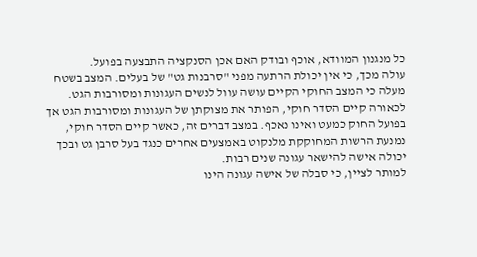כל מנגנון המוודא, אוכף ובודק האם אכן הסנקציה התבצעה בפועל.
עולה מכך, כי אין יכולת הרתעה מפני "סרבנות גט" של בעלים. המצב בשטח מעלה כי המצב החוקי הקיים עושה עוול לנשים העגונות ומסורבות הגט. לכאורה קיים הסדר חוקי, הפותר את מצוקתן של העגונות ומסורבות הגט אך בפועל החוק כמעט ואינו נאכף. במצב דברים זה, כאשר קיים הסדר חוקי, נמנעת הרשות המחוקקת מלנקוט באמצעים אחרים כנגד בעל סרבן גט ובכך יכולה אישה להישאר עגונה שנים רבות.
למותר לציין, כי סבלה של אישה עגונה הינו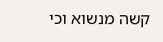קשה מנשוא וכי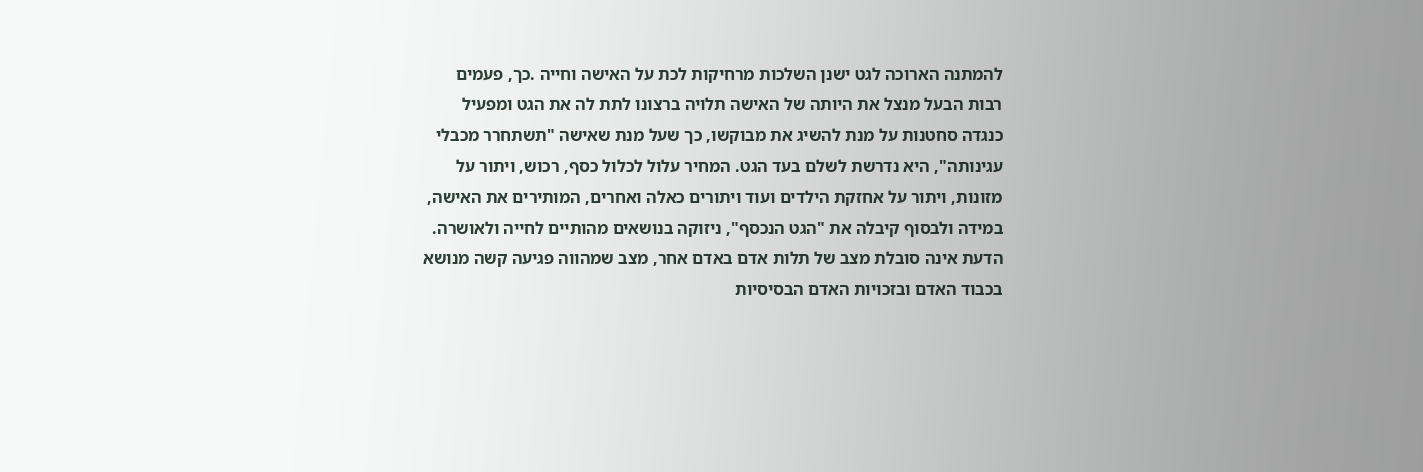להמתנה הארוכה לגט ישנן השלכות מרחיקות לכת על האישה וחייה .כך, פעמים רבות הבעל מנצל את היותה של האישה תלויה ברצונו לתת לה את הגט ומפעיל כנגדה סחטנות על מנת להשיג את מבוקשו, כך שעל מנת שאישה "תשתחרר מכבלי עגינותה", היא נדרשת לשלם בעד הגט. המחיר עלול לכלול כסף, רכוש, ויתור על מזונות, ויתור על אחזקת הילדים ועוד ויתורים כאלה ואחרים, המותירים את האישה, במידה ולבסוף קיבלה את "הגט הנכסף", ניזוקה בנושאים מהותיים לחייה ולאושרה.
הדעת אינה סובלת מצב של תלות אדם באדם אחר, מצב שמהווה פגיעה קשה מנושא בכבוד האדם ובזכויות האדם הבסיסיות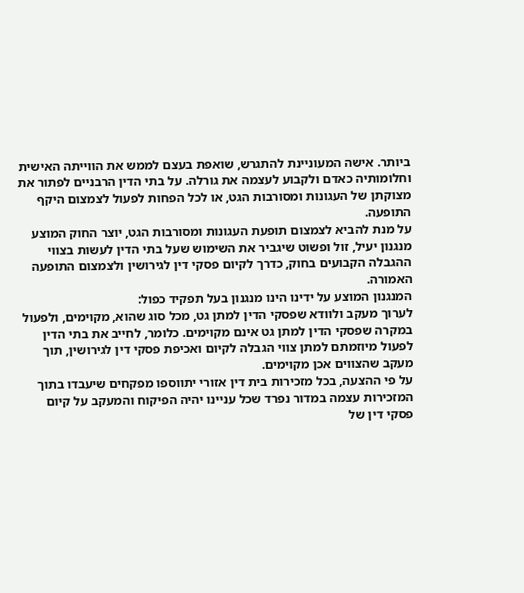ביותר. אישה המעוניינת להתגרש, שואפת בעצם לממש את הווייתה האישית וחלומותיה כאדם ולקבוע לעצמה את גורלה. על בתי הדין הרבניים לפתור את מצוקתן של העגונות ומסורבות הגט, או לכל הפחות לפעול לצמצום היקף התופעה.
על מנת להביא לצמצום תופעת העגונות ומסורבות הגט, יוצר החוק המוצע מנגנון יעיל, זול ופשוט שיגביר את השימוש שעל בתי הדין לעשות בצווי ההגבלה הקבועים בחוק, כדרך לקיום פסקי דין לגירושין ולצמצום התופעה האמורה.
המנגנון המוצע על ידינו הינו מנגנון בעל תפקיד כפול:
לערוך מעקב ולוודא שפסקי הדין למתן גט, מכל סוג שהוא, מקוימים, ולפעול במקרה שפסקי הדין למתן גט אינם מקוימים. כלומר, לחייב את בתי הדין לפעול מיוזמתם למתן צווי הגבלה לקיום ואכיפת פסקי דין לגירושין, תוך מעקב שהצווים אכן מקוימים.
על פי ההצעה, בכל מזכירות בית דין אזורי יתווספו מפקחים שיעבדו בתוך המזכירות עצמה במדור נפרד שכל עניינו יהיה הפיקוח והמעקב על קיום פסקי דין של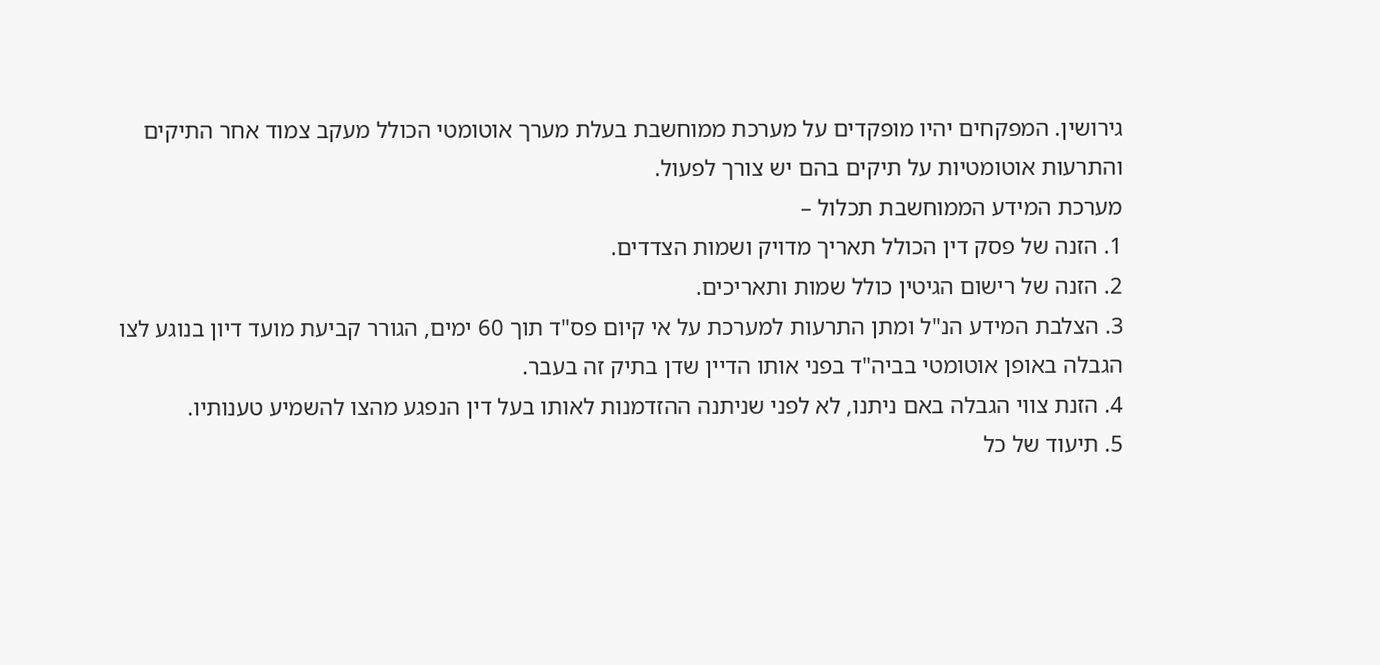גירושין. המפקחים יהיו מופקדים על מערכת ממוחשבת בעלת מערך אוטומטי הכולל מעקב צמוד אחר התיקים והתרעות אוטומטיות על תיקים בהם יש צורך לפעול.
מערכת המידע הממוחשבת תכלול –
1. הזנה של פסק דין הכולל תאריך מדויק ושמות הצדדים.
2. הזנה של רישום הגיטין כולל שמות ותאריכים.
3. הצלבת המידע הנ"ל ומתן התרעות למערכת על אי קיום פס"ד תוך 60 ימים, הגורר קביעת מועד דיון בנוגע לצו הגבלה באופן אוטומטי בביה"ד בפני אותו הדיין שדן בתיק זה בעבר.
4. הזנת צווי הגבלה באם ניתנו, לא לפני שניתנה ההזדמנות לאותו בעל דין הנפגע מהצו להשמיע טענותיו.
5. תיעוד של כל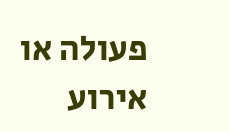פעולה או אירוע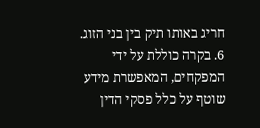חריג באותו תיק בין בני הזוג.
6. בקרה כוללת על ידי המפקחים, המאפשרת מידע שוטף על כלל פסקי הדין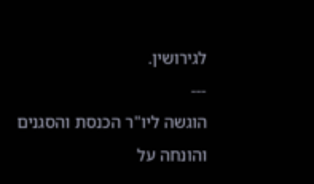לגירושין.
---
הוגשה ליו"ר הכנסת והסגנים
והונחה על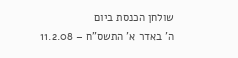שולחן הכנסת ביום
ה' באדר א' התשס"ח – 11.2.08